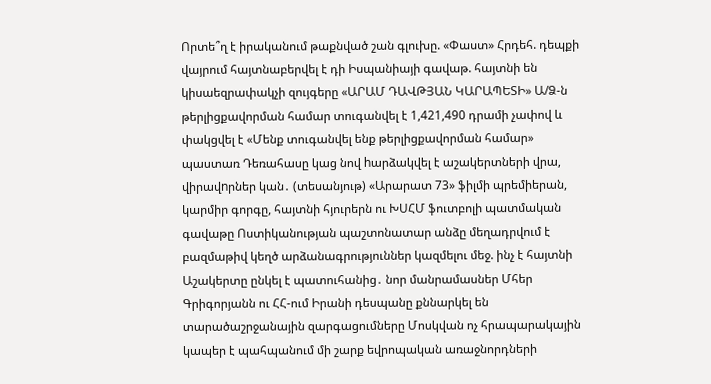Որտե՞ղ է իրականում թաքնված շան գլուխը. «Փաստ» Հրդեհ. դեպքի վայրում հայտնաբերվել է դի Իսպանիայի գավաթ. հայտնի են կիսաեզրափակչի զույգերը «ԱՐԱՄ ԴԱՎԹՅԱՆ ԿԱՐԱՊԵՏԻ» Ա/Ձ-ն թերլիցքավորման համար տուգանվել է 1,421,490 դրամի չափով և փակցվել է «Մենք տուգանվել ենք թերլիցքավորման համար» պաստառ Դեռահասը կաց նով hարձակվել է աշակերտների վրա, վիրավnրներ կան․ (տեսանյութ) «Արարատ 73» ֆիլմի պրեմիերան, կարմիր գորգը, հայտնի հյուրերն ու ԽՍՀՄ ֆուտբոլի պատմական գավաթը Ոստիկանության պաշտոնատար անձը մեղադրվում է բազմաթիվ կեղծ արձանագրություններ կազմելու մեջ. ինչ է հայտնի Աշակերտը ընկել է պատուհանից․ նոր մանրամասներ Մհեր Գրիգորյանն ու ՀՀ-ում Իրանի դեսպանը քննարկել են տարածաշրջանային զարգացումները Մոսկվան ոչ հրապարակային կապեր է պահպանում մի շարք եվրոպական առաջնորդների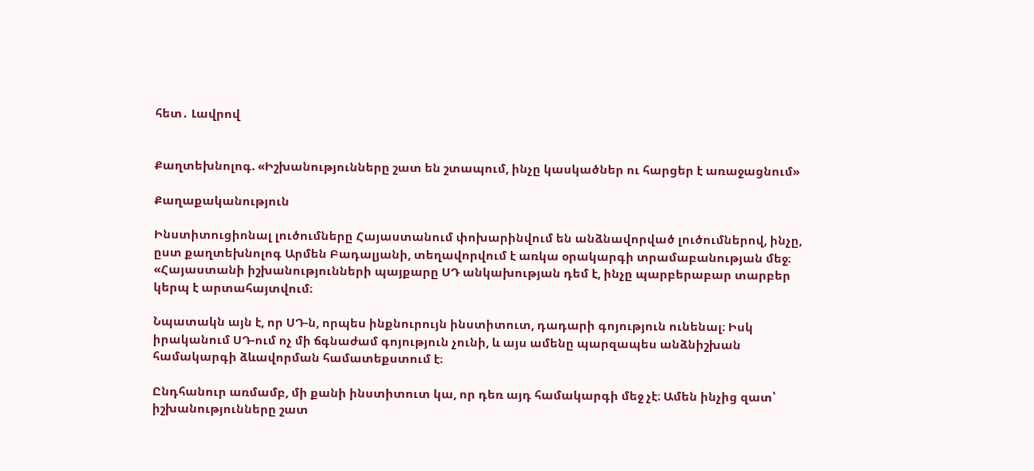հետ․ Լավրով


Քաղտեխնոլոգ. «Իշխանությունները շատ են շտապում, ինչը կասկածներ ու հարցեր է առաջացնում»

Քաղաքականություն

Ինստիտուցիոնալ լուծումները Հայաստանում փոխարինվում են անձնավորված լուծումներով, ինչը, ըստ քաղտեխնոլոգ Արմեն Բադալյանի, տեղավորվում է առկա օրակարգի տրամաբանության մեջ։ «Հայաստանի իշխանությունների պայքարը ՍԴ անկախության դեմ է, ինչը պարբերաբար տարբեր կերպ է արտահայտվում։

Նպատակն այն է, որ ՍԴ-ն, որպես ինքնուրույն ինստիտուտ, դադարի գոյություն ունենալ։ Իսկ իրականում ՍԴ-ում ոչ մի ճգնաժամ գոյություն չունի, և այս ամենը պարզապես անձնիշխան համակարգի ձևավորման համատեքստում է։

Ընդհանուր առմամբ, մի քանի ինստիտուտ կա, որ դեռ այդ համակարգի մեջ չէ։ Ամեն ինչից զատ՝ իշխանությունները շատ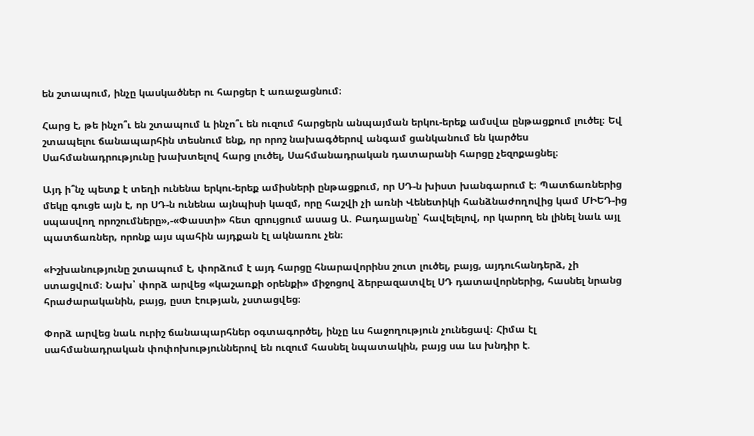են շտապում, ինչը կասկածներ ու հարցեր է առաջացնում։

Հարց է, թե ինչո՞ւ են շտապում և ինչո՞ւ են ուզում հարցերն անպայման երկու-երեք ամսվա ընթացքում լուծել։ Եվ շտապելու ճանապարհին տեսնում ենք, որ որոշ նախագծերով անգամ ցանկանում են կարծես Սահմանադրությունը խախտելով հարց լուծել, Սահմանադրական դատարանի հարցը չեզոքացնել։

Այդ ի՞նչ պետք է տեղի ունենա երկու-երեք ամիսների ընթացքում, որ ՍԴ-ն խիստ խանգարում է։ Պատճառներից մեկը գուցե այն է, որ ՍԴ-ն ունենա այնպիսի կազմ, որը հաշվի չի առնի Վենետիկի հանձնաժողովից կամ ՄԻԵԴ-ից սպասվող որոշումները»,-«Փաստի» հետ զրույցում ասաց Ա. Բադալյանը՝ հավելելով, որ կարող են լինել նաև այլ պատճառներ, որոնք այս պահին այդքան էլ ակնառու չեն։

«Իշխանությունը շտապում է, փորձում է այդ հարցը հնարավորինս շուտ լուծել, բայց, այդուհանդերձ, չի ստացվում։ Նախ՝ փորձ արվեց «կաշառքի օրենքի» միջոցով ձերբազատվել ՍԴ դատավորներից, հասնել նրանց հրաժարականին, բայց, ըստ էության, չստացվեց։

Փորձ արվեց նաև ուրիշ ճանապարհներ օգտագործել, ինչը ևս հաջողություն չունեցավ։ Հիմա էլ սահմանադրական փոփոխություններով են ուզում հասնել նպատակին, բայց սա ևս խնդիր է.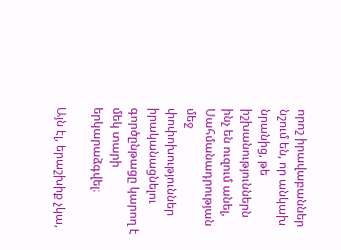որոշ իրավաբաններ նշում են, որ անկախ նրանից, թե իշխանություններն ինչ են ուզում անել, Սահմանադրության մեջ փոփոխություններ իրականացնելու գործընթացը կարող է մեկ տարի երկարաձգվել։

Այն էլ, երաշխիք չկա,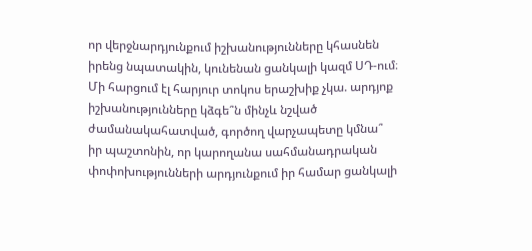որ վերջնարդյունքում իշխանությունները կհասնեն իրենց նպատակին, կունենան ցանկալի կազմ ՍԴ-ում։ Մի հարցում էլ հարյուր տոկոս երաշխիք չկա. արդյոք իշխանությունները կձգե՞ն մինչև նշված ժամանակահատված, գործող վարչապետը կմնա՞ իր պաշտոնին, որ կարողանա սահմանադրական փոփոխությունների արդյունքում իր համար ցանկալի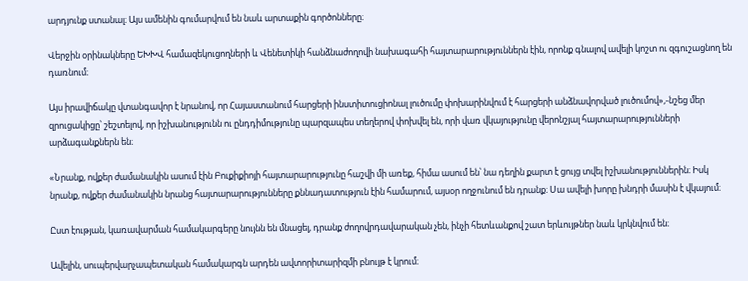արդյունք ստանալ։ Այս ամենին գումարվում են նաև արտաքին գործոնները։

Վերջին օրինակները ԵԽԽՎ համազեկուցողների և Վենետիկի հանձնաժողովի նախագահի հայտարարություններն էին, որոնք գնալով ավելի կոշտ ու զգուշացնող են դառնում։

Այս իրավիճակը վտանգավոր է նրանով, որ Հայաստանում հարցերի ինստիտուցիոնալ լուծումը փոխարինվում է հարցերի անձնավորված լուծումով»,-նշեց մեր զրուցակիցը՝ շեշտելով, որ իշխանությունն ու ընդդիմությունը պարզապես տեղերով փոխվել են, որի վառ վկայությունը վերոնշյալ հայտարարությունների արձագանքներն են։

«Նրանք, ովքեր ժամանակին ասում էին Բուքիքիոյի հայտարարությունը հաշվի մի առեք, հիմա ասում են՝ նա դեղին քարտ է ցույց տվել իշխանություններին։ Իսկ նրանք, ովքեր ժամանակին նրանց հայտարարությունները քննադատություն էին համարում, այսօր ողջունում են դրանք։ Սա ավելի խորը խնդրի մասին է վկայում։

Ըստ էության, կառավարման համակարգերը նույնն են մնացել, դրանք ժողովրդավարական չեն, ինչի հետևանքով շատ երևույթներ նաև կրկնվում են։

Ավելին, սուպերվարչապետական համակարգն արդեն ավտորիտարիզմի բնույթ է կրում։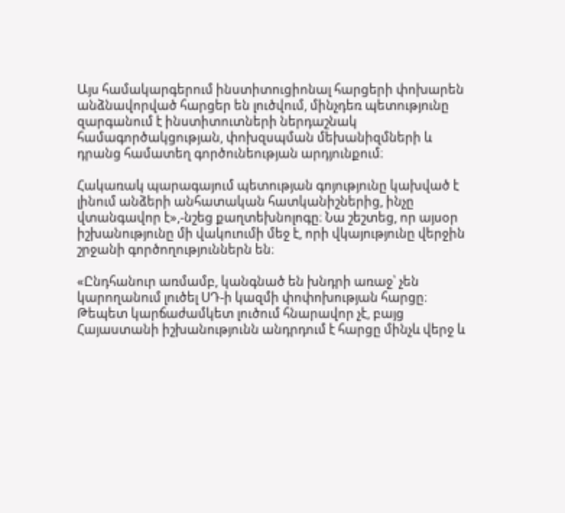Այս համակարգերում ինստիտուցիոնալ հարցերի փոխարեն անձնավորված հարցեր են լուծվում, մինչդեռ պետությունը զարգանում է ինստիտուտների ներդաշնակ համագործակցության, փոխզսպման մեխանիզմների և դրանց համատեղ գործունեության արդյունքում։

Հակառակ պարագայում պետության գոյությունը կախված է լինում անձերի անհատական հատկանիշներից, ինչը վտանգավոր է»,-նշեց քաղտեխնոլոգը։ Նա շեշտեց, որ այսօր իշխանությունը մի վակուումի մեջ է, որի վկայությունը վերջին շրջանի գործողություններն են։

«Ընդհանուր առմամբ, կանգնած են խնդրի առաջ՝ չեն կարողանում լուծել ՍԴ-ի կազմի փոփոխության հարցը։ Թեպետ կարճաժամկետ լուծում հնարավոր չէ, բայց Հայաստանի իշխանությունն անդրդում է հարցը մինչև վերջ և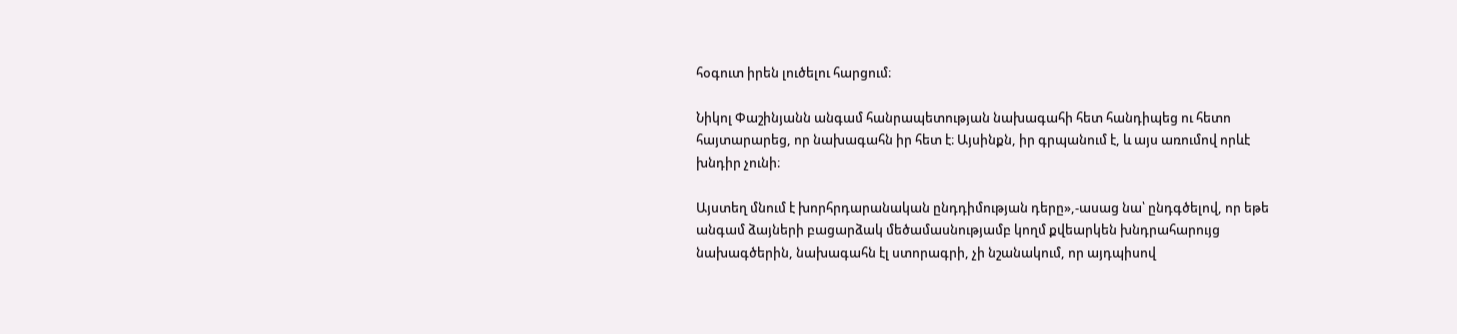հօգուտ իրեն լուծելու հարցում։

Նիկոլ Փաշինյանն անգամ հանրապետության նախագահի հետ հանդիպեց ու հետո հայտարարեց, որ նախագահն իր հետ է։ Այսինքն, իր գրպանում է, և այս առումով որևէ խնդիր չունի։

Այստեղ մնում է խորհրդարանական ընդդիմության դերը»,-ասաց նա՝ ընդգծելով, որ եթե անգամ ձայների բացարձակ մեծամասնությամբ կողմ քվեարկեն խնդրահարույց նախագծերին, նախագահն էլ ստորագրի, չի նշանակում, որ այդպիսով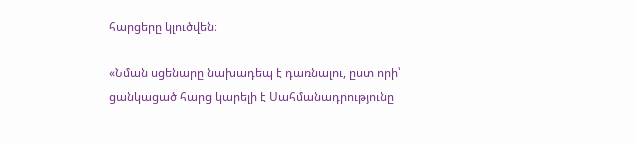հարցերը կլուծվեն։

«Նման սցենարը նախադեպ է դառնալու, ըստ որի՝ ցանկացած հարց կարելի է Սահմանադրությունը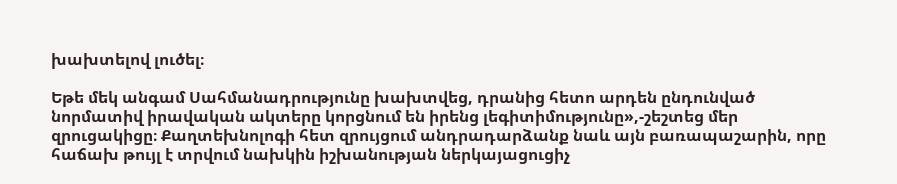խախտելով լուծել։

Եթե մեկ անգամ Սահմանադրությունը խախտվեց, դրանից հետո արդեն ընդունված նորմատիվ իրավական ակտերը կորցնում են իրենց լեգիտիմությունը»,-շեշտեց մեր զրուցակիցը։ Քաղտեխնոլոգի հետ զրույցում անդրադարձանք նաև այն բառապաշարին, որը հաճախ թույլ է տրվում նախկին իշխանության ներկայացուցիչ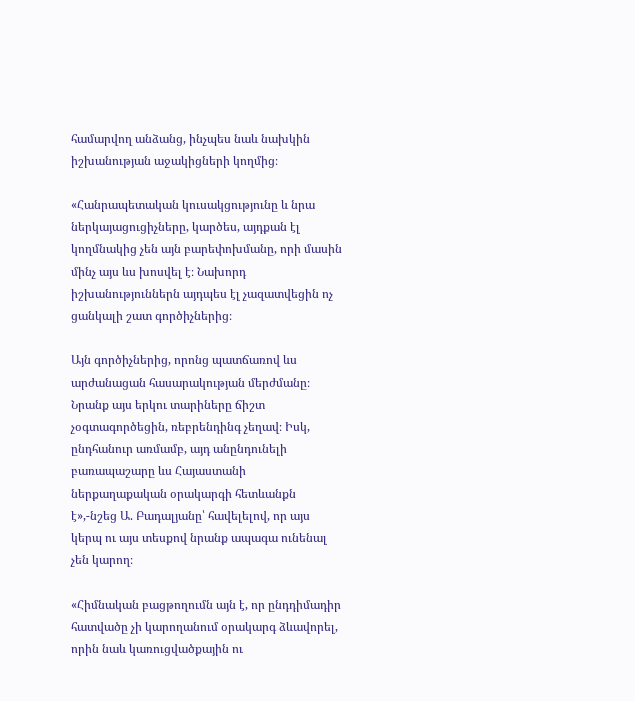համարվող անձանց, ինչպես նաև նախկին իշխանության աջակիցների կողմից։

«Հանրապետական կուսակցությունը և նրա ներկայացուցիչները, կարծես, այդքան էլ կողմնակից չեն այն բարեփոխմանը, որի մասին մինչ այս ևս խոսվել է։ Նախորդ իշխանություններն այդպես էլ չազատվեցին ոչ ցանկալի շատ գործիչներից։

Այն գործիչներից, որոնց պատճառով ևս արժանացան հասարակության մերժմանը։ Նրանք այս երկու տարիները ճիշտ չօգտագործեցին, ռեբրենդինգ չեղավ։ Իսկ, ընդհանուր առմամբ, այդ անընդունելի բառապաշարը ևս Հայաստանի ներքաղաքական օրակարգի հետևանքն է»,-նշեց Ա. Բադալյանը՝ հավելելով, որ այս կերպ ու այս տեսքով նրանք ապագա ունենալ չեն կարող։

«Հիմնական բացթողումն այն է, որ ընդդիմադիր հատվածը չի կարողանում օրակարգ ձևավորել, որին նաև կառուցվածքային ու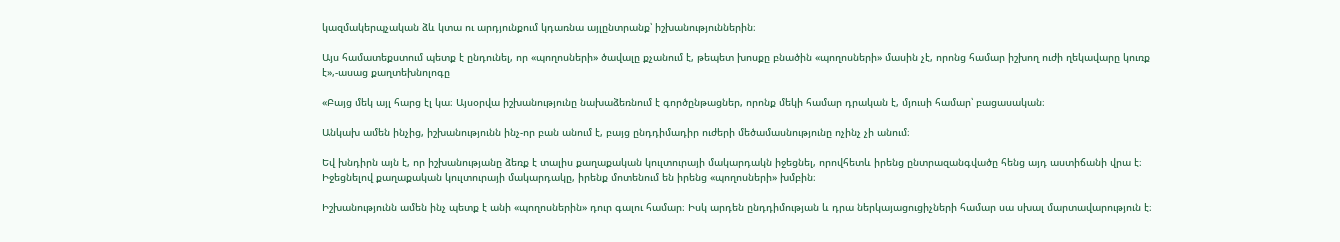կազմակերպչական ձև կտա ու արդյունքում կդառնա այլընտրանք՝ իշխանություններին։

Այս համատեքստում պետք է ընդունել, որ «պողոսների» ծավալը քչանում է, թեպետ խոսքը բնածին «պողոսների» մասին չէ, որոնց համար իշխող ուժի ղեկավարը կուռք է»,-ասաց քաղտեխնոլոգը

«Բայց մեկ այլ հարց էլ կա։ Այսօրվա իշխանությունը նախաձեռնում է գործընթացներ, որոնք մեկի համար դրական է, մյուսի համար՝ բացասական։

Անկախ ամեն ինչից, իշխանությունն ինչ-որ բան անում է, բայց ընդդիմադիր ուժերի մեծամասնությունը ոչինչ չի անում։

Եվ խնդիրն այն է, որ իշխանությանը ձեռք է տալիս քաղաքական կուլտուրայի մակարդակն իջեցնել, որովհետև իրենց ընտրազանգվածը հենց այդ աստիճանի վրա է։ Իջեցնելով քաղաքական կուլտուրայի մակարդակը, իրենք մոտենում են իրենց «պողոսների» խմբին։

Իշխանությունն ամեն ինչ պետք է անի «պողոսներին» դուր գալու համար։ Իսկ արդեն ընդդիմության և դրա ներկայացուցիչների համար սա սխալ մարտավարություն է։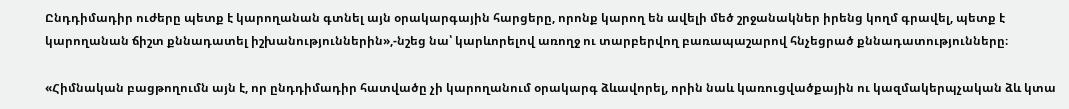Ընդդիմադիր ուժերը պետք է կարողանան գտնել այն օրակարգային հարցերը, որոնք կարող են ավելի մեծ շրջանակներ իրենց կողմ գրավել, պետք է կարողանան ճիշտ քննադատել իշխանություններին»,-նշեց նա՝ կարևորելով առողջ ու տարբերվող բառապաշարով հնչեցրած քննադատությունները։

«Հիմնական բացթողումն այն է, որ ընդդիմադիր հատվածը չի կարողանում օրակարգ ձևավորել, որին նաև կառուցվածքային ու կազմակերպչական ձև կտա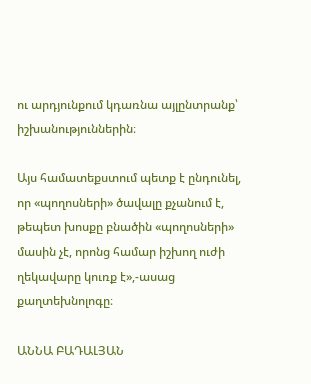ու արդյունքում կդառնա այլընտրանք՝ իշխանություններին։

Այս համատեքստում պետք է ընդունել, որ «պողոսների» ծավալը քչանում է, թեպետ խոսքը բնածին «պողոսների» մասին չէ, որոնց համար իշխող ուժի ղեկավարը կուռք է»,-ասաց քաղտեխնոլոգը։

ԱՆՆԱ ԲԱԴԱԼՅԱՆ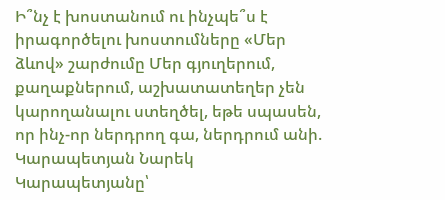Ի՞նչ է խոստանում ու ինչպե՞ս է իրագործելու խոստումները «Մեր ձևով» շարժումը Մեր գյուղերում, քաղաքներում, աշխատատեղեր չեն կարողանալու ստեղծել, եթե սպասեն, որ ինչ-որ ներդրող գա, ներդրում անի. Կարապետյան Նարեկ Կարապետյանը՝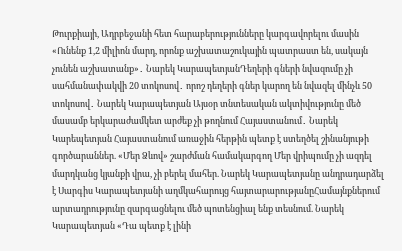Թուրքիայի, Ադրբեջանի հետ հարաբերությունները կարգավորելու մասին «Ունենք 1,2 միլիոն մարդ, որոնք աշխատաշուկային պատրաստ են, սակայն չունեն աշխատանք»․ Նարեկ ԿարապետյանԴեղերի գների նվազումը չի սահմանափակվի 20 տոկոսով․ որոշ դեղերի գներ կարող են նվազել մինչև 50 տոկոսով․ Նարեկ Կարապետյան Այսօր տնտեսական ակտիվությունը մեծ մասամբ երկարաժամկետ արժեք չի թողնում Հայաստանում․ Նարեկ Կարեպետյան Հայաստանում առաջին հերթին պետք է ստեղծել շինանյութի գործարաններ. «Մեր Ձևով» շարժման համակարգող Մեր վրիպումը չի ազդել մարդկանց կյանքի վրա, չի բերել մահեր. Նարեկ Կարապետյանը անդրադարձել է Սարգիս Կարապետյանի աղմկահարույց հայտարարությանըՀամայնքներում արտադրությունը զարգացնելու մեծ պոտենցիալ ենք տեսնում. Նարեկ Կարապետյան «Դա պետք է լինի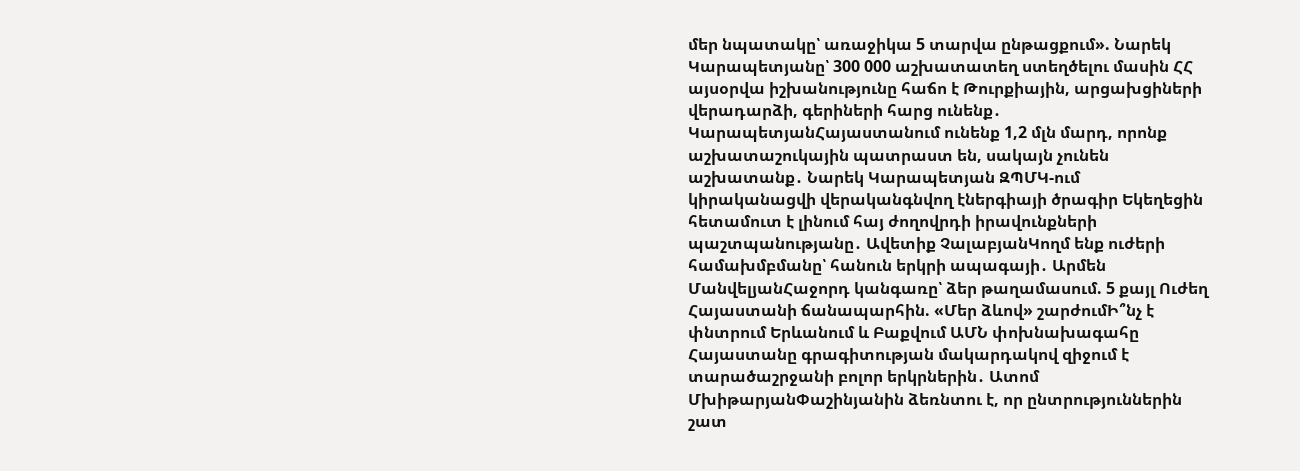մեր նպատակը՝ առաջիկա 5 տարվա ընթացքում». Նարեկ Կարապետյանը՝ 300 000 աշխատատեղ ստեղծելու մասին ՀՀ այսօրվա իշխանությունը հաճո է Թուրքիային, արցախցիների վերադարձի, գերիների հարց ունենք․ ԿարապետյանՀայաստանում ունենք 1,2 մլն մարդ, որոնք աշխատաշուկային պատրաստ են, սակայն չունեն աշխատանք․ Նարեկ Կարապետյան ԶՊՄԿ-ում կիրականացվի վերականգնվող էներգիայի ծրագիր Եկեղեցին հետամուտ է լինում հայ ժողովրդի իրավունքների պաշտպանությանը․ Ավետիք ՉալաբյանԿողմ ենք ուժերի համախմբմանը՝ հանուն երկրի ապագայի․ Արմեն ՄանվելյանՀաջորդ կանգառը՝ ձեր թաղամասում. 5 քայլ Ուժեղ Հայաստանի ճանապարհին. «Մեր ձևով» շարժումԻ՞նչ է փնտրում Երևանում և Բաքվում ԱՄՆ փոխնախագահը Հայաստանը գրագիտության մակարդակով զիջում է տարածաշրջանի բոլոր երկրներին․ Ատոմ ՄխիթարյանՓաշինյանին ձեռնտու է, որ ընտրություններին շատ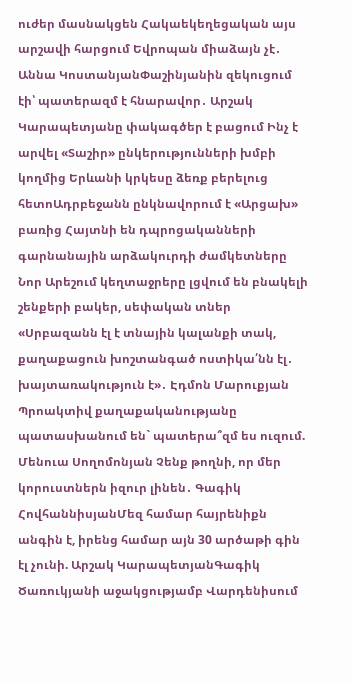ուժեր մասնակցեն Հակաեկեղեցական այս արշավի հարցում Եվրոպան միաձայն չէ․ Աննա ԿոստանյանՓաշինյանին զեկուցում էի՝ պատերազմ է հնարավոր․ Արշակ Կարապետյանը փակագծեր է բացում Ինչ է արվել «Տաշիր» ընկերությունների խմբի կողմից Երևանի կրկեսը ձեռք բերելուց հետոԱդրբեջանն ընկնավորում է «Արցախ» բառից Հայտնի են դպրոցականների գարնանային արձակուրդի ժամկետները Նոր Արեշում կեղտաջրերը լցվում են բնակելի շենքերի բակեր, սեփական տներ «Սրբազանն էլ է տնային կալանքի տակ, քաղաքացուն խոշտանգած ոստիկա՛նն էլ․ խայտառակություն է»․ Էդմոն Մարուքյան Պրոակտիվ քաղաքականությանը պատասխանում են` պատերա՞զմ ես ուզում. Մենուա Սողոմոնյան Չենք թողնի, որ մեր կորուստներն իզուր լինեն․ Գագիկ ՀովհաննիսյանՄեզ համար հայրենիքն անգին է, իրենց համար այն 30 արծաթի գին էլ չունի. Արշակ ԿարապետյանԳագիկ Ծառուկյանի աջակցությամբ Վարդենիսում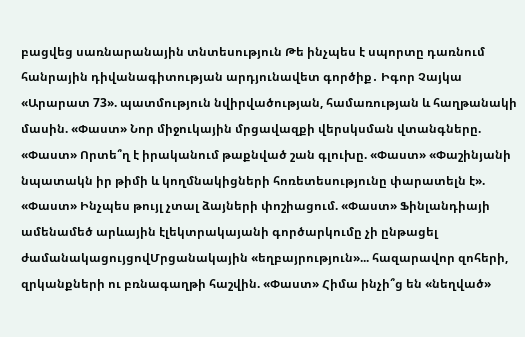բացվեց սառնարանային տնտեսություն Թե ինչպես է սպորտը դառնում հանրային դիվանագիտության արդյունավետ գործիք․ Իգոր Չայկա «Արարատ 73». պատմություն նվիրվածության, համառության և հաղթանակի մասին. «Փաստ» Նոր միջուկային մրցավազքի վերսկսման վտանգները. «Փաստ» Որտե՞ղ է իրականում թաքնված շան գլուխը. «Փաստ» «Փաշինյանի նպատակն իր թիմի և կողմնակիցների հոռետեսությունը փարատելն է». «Փաստ» Ինչպես թույլ չտալ ձայների փոշիացում. «Փաստ» Ֆինլանդիայի ամենամեծ արևային էլեկտրակայանի գործարկումը չի ընթացել ժամանակացույցովՄրցանակային «եղբայրություն»... հազարավոր զոհերի, զրկանքների ու բռնագաղթի հաշվին. «Փաստ» Հիմա ինչի՞ց են «նեղված»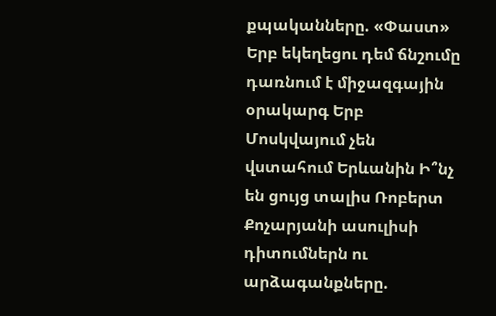քպականները. «Փաստ» Երբ եկեղեցու դեմ ճնշումը դառնում է միջազգային օրակարգ Երբ Մոսկվայում չեն վստահում Երևանին Ի՞նչ են ցույց տալիս Ռոբերտ Քոչարյանի ասուլիսի դիտումներն ու արձագանքները.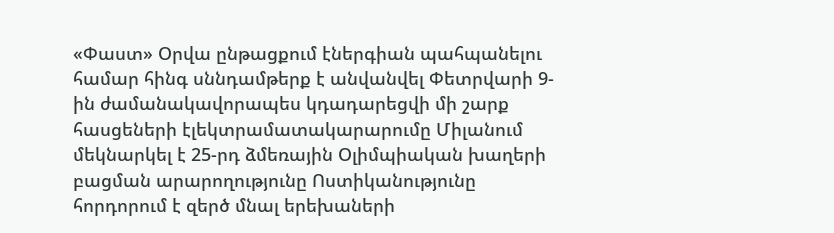«Փաստ» Օրվա ընթացքում էներգիան պահպանելու համար հինգ սննդամթերք է անվանվել Փետրվարի 9-ին ժամանակավորապես կդադարեցվի մի շարք հասցեների էլեկտրամատակարարումը Միլանում մեկնարկել է 25-րդ ձմեռային Օլիմպիական խաղերի բացման արարողությունը Ոստիկանությունը հորդորում է զերծ մնալ երեխաների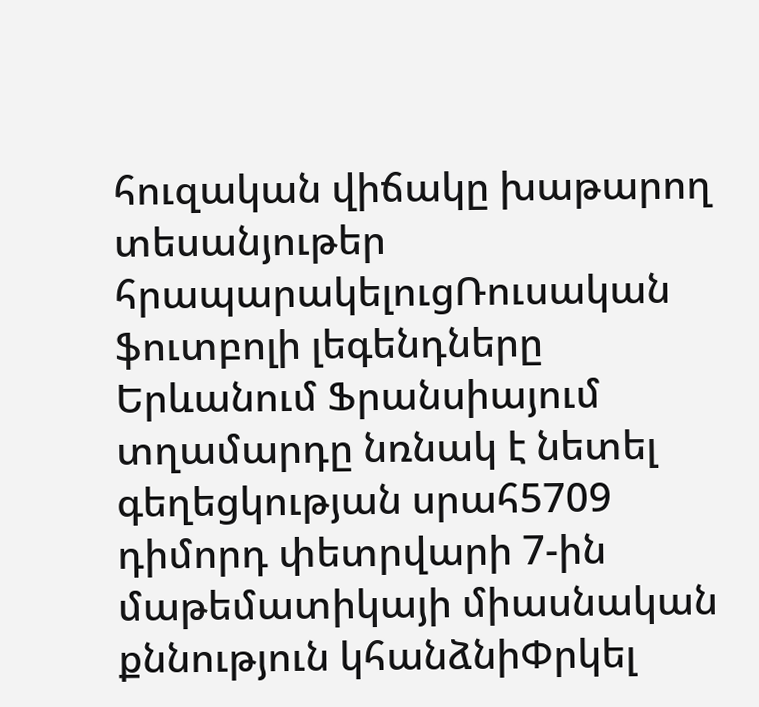հուզական վիճակը խաթարող տեսանյութեր հրապարակելուցՌուսական ֆուտբոլի լեգենդները Երևանում Ֆրանսիայում տղամարդը նռնակ է նետել գեղեցկության սրահ5709 դիմորդ փետրվարի 7-ին մաթեմատիկայի միասնական քննություն կհանձնիՓրկել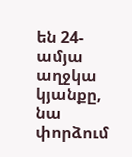են 24-ամյա աղջկա կյանքը, նա փորձում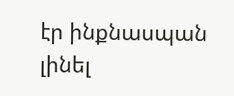էր ինքնասպան լինել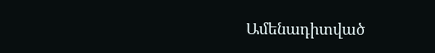Ամենադիտված